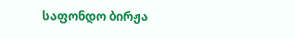საფონდო ბირჟა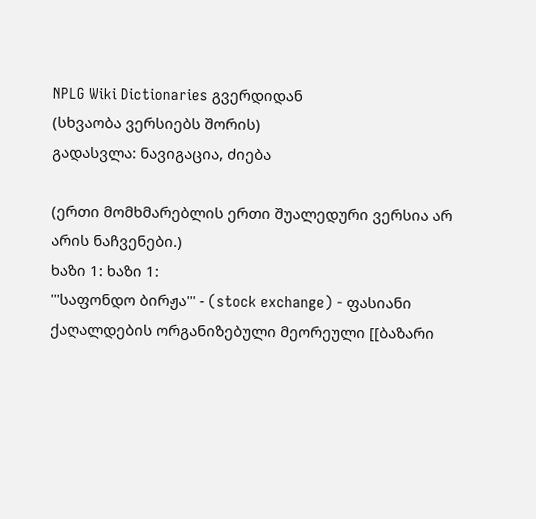NPLG Wiki Dictionaries გვერდიდან
(სხვაობა ვერსიებს შორის)
გადასვლა: ნავიგაცია, ძიება

(ერთი მომხმარებლის ერთი შუალედური ვერსია არ არის ნაჩვენები.)
ხაზი 1: ხაზი 1:
'''საფონდო ბირჟა''' - (stock exchange) - ფასიანი ქაღალდების ორგანიზებული მეორეული [[ბაზარი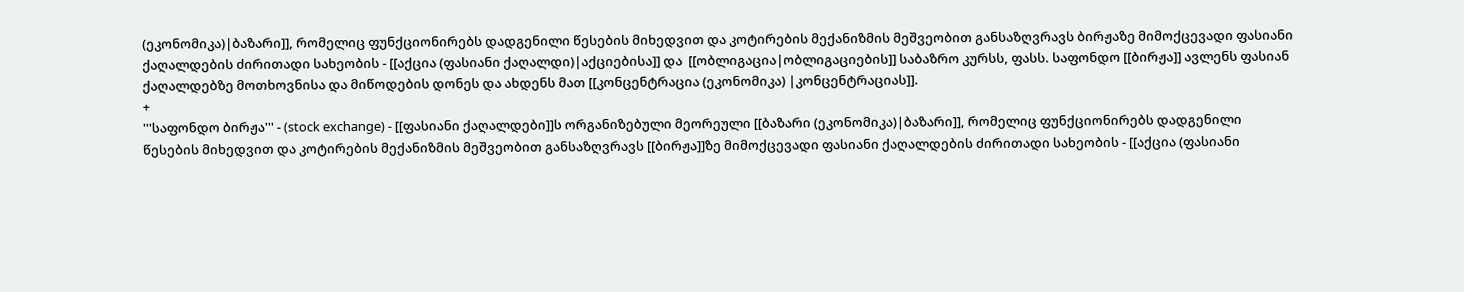(ეკონომიკა)|ბაზარი]], რომელიც ფუნქციონირებს დადგენილი წესების მიხედვით და კოტირების მექანიზმის მეშვეობით განსაზღვრავს ბირჟაზე მიმოქცევადი ფასიანი ქაღალდების ძირითადი სახეობის - [[აქცია (ფასიანი ქაღალდი)|აქციებისა]] და  [[ობლიგაცია|ობლიგაციების]] საბაზრო კურსს, ფასს. საფონდო [[ბირჟა]] ავლენს ფასიან ქაღალდებზე მოთხოვნისა და მიწოდების დონეს და ახდენს მათ [[კონცენტრაცია (ეკონომიკა) |კონცენტრაციას]].
+
'''საფონდო ბირჟა''' - (stock exchange) - [[ფასიანი ქაღალდები]]ს ორგანიზებული მეორეული [[ბაზარი (ეკონომიკა)|ბაზარი]], რომელიც ფუნქციონირებს დადგენილი წესების მიხედვით და კოტირების მექანიზმის მეშვეობით განსაზღვრავს [[ბირჟა]]ზე მიმოქცევადი ფასიანი ქაღალდების ძირითადი სახეობის - [[აქცია (ფასიანი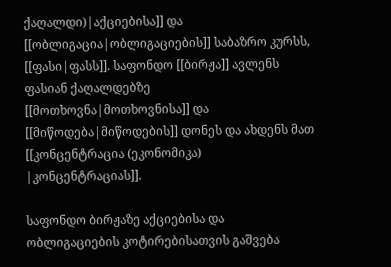ქაღალდი)|აქციებისა]] და  [[ობლიგაცია|ობლიგაციების]] საბაზრო კურსს, [[ფასი|ფასს]]. საფონდო [[ბირჟა]] ავლენს ფასიან ქაღალდებზე [[მოთხოვნა|მოთხოვნისა]] და [[მიწოდება|მიწოდების]] დონეს და ახდენს მათ [[კონცენტრაცია (ეკონომიკა) |კონცენტრაციას]].

საფონდო ბირჟაზე აქციებისა და ობლიგაციების კოტირებისათვის გაშვება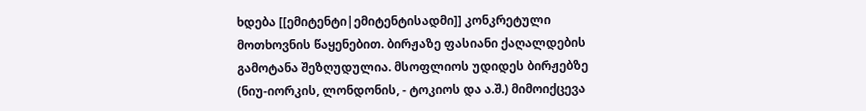ხდება [[ემიტენტი|ემიტენტისადმი]] კონკრეტული მოთხოვნის წაყენებით. ბირჟაზე ფასიანი ქაღალდების გამოტანა შეზღუდულია. მსოფლიოს უდიდეს ბირჟებზე (ნიუ-იორკის, ლონდონის, - ტოკიოს და ა.შ.) მიმოიქცევა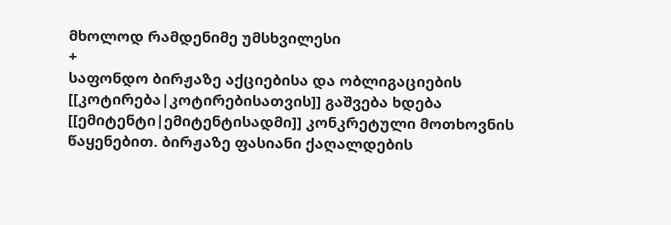მხოლოდ რამდენიმე უმსხვილესი
+
საფონდო ბირჟაზე აქციებისა და ობლიგაციების [[კოტირება|კოტირებისათვის]] გაშვება ხდება [[ემიტენტი|ემიტენტისადმი]] კონკრეტული მოთხოვნის წაყენებით. ბირჟაზე ფასიანი ქაღალდების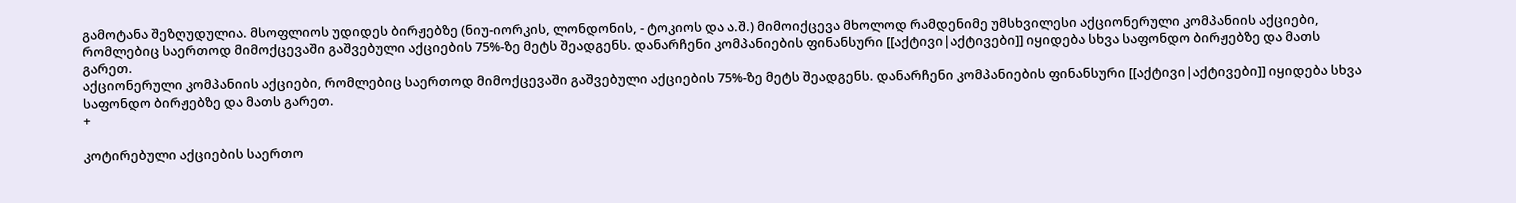გამოტანა შეზღუდულია. მსოფლიოს უდიდეს ბირჟებზე (ნიუ-იორკის, ლონდონის, - ტოკიოს და ა.შ.) მიმოიქცევა მხოლოდ რამდენიმე უმსხვილესი აქციონერული კომპანიის აქციები, რომლებიც საერთოდ მიმოქცევაში გაშვებული აქციების 75%-ზე მეტს შეადგენს. დანარჩენი კომპანიების ფინანსური [[აქტივი|აქტივები]] იყიდება სხვა საფონდო ბირჟებზე და მათს გარეთ.
აქციონერული კომპანიის აქციები, რომლებიც საერთოდ მიმოქცევაში გაშვებული აქციების 75%-ზე მეტს შეადგენს. დანარჩენი კომპანიების ფინანსური [[აქტივი|აქტივები]] იყიდება სხვა საფონდო ბირჟებზე და მათს გარეთ.
+

კოტირებული აქციების საერთო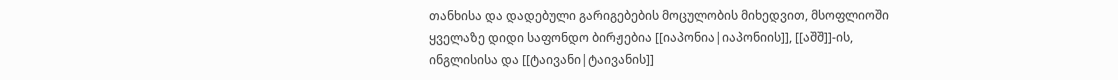თანხისა და დადებული გარიგებების მოცულობის მიხედვით, მსოფლიოში ყველაზე დიდი საფონდო ბირჟებია [[იაპონია|იაპონიის]], [[აშშ]]-ის, ინგლისისა და [[ტაივანი|ტაივანის]]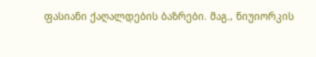ფასიანი ქაღალდების ბაზრები. მაგ., ნიუიორკის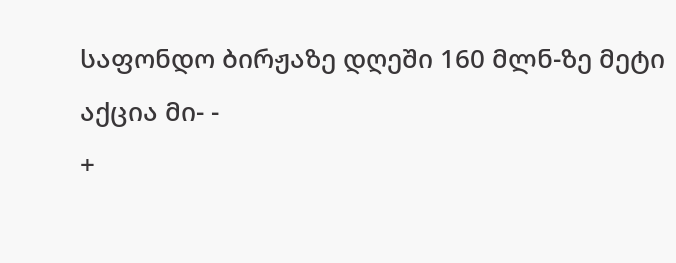საფონდო ბირჟაზე დღეში 160 მლნ-ზე მეტი აქცია მი- -
+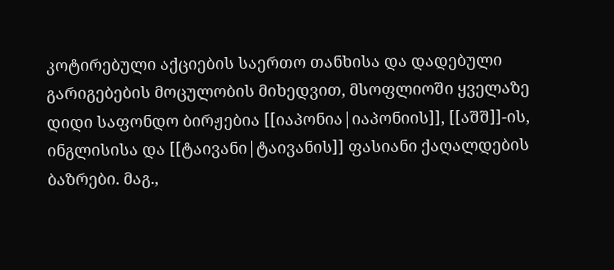კოტირებული აქციების საერთო თანხისა და დადებული გარიგებების მოცულობის მიხედვით, მსოფლიოში ყველაზე დიდი საფონდო ბირჟებია [[იაპონია|იაპონიის]], [[აშშ]]-ის, ინგლისისა და [[ტაივანი|ტაივანის]] ფასიანი ქაღალდების ბაზრები. მაგ.,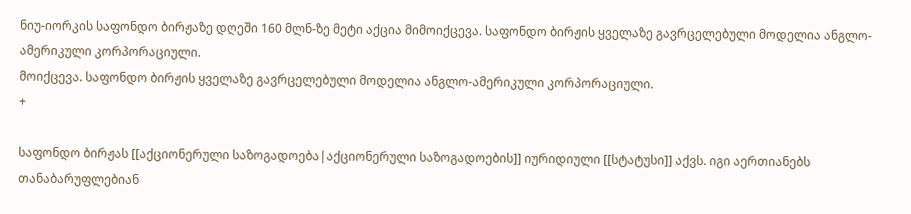ნიუ-იორკის საფონდო ბირჟაზე დღეში 160 მლნ-ზე მეტი აქცია მიმოიქცევა. საფონდო ბირჟის ყველაზე გავრცელებული მოდელია ანგლო-ამერიკული კორპორაციული.
მოიქცევა. საფონდო ბირჟის ყველაზე გავრცელებული მოდელია ანგლო-ამერიკული კორპორაციული.
+

საფონდო ბირჟას [[აქციონერული საზოგადოება|აქციონერული საზოგადოების]] იურიდიული [[სტატუსი]] აქვს. იგი აერთიანებს თანაბარუფლებიან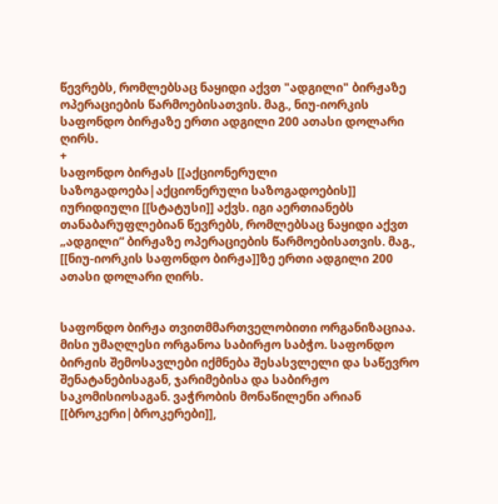წევრებს, რომლებსაც ნაყიდი აქვთ "ადგილი" ბირჟაზე ოპერაციების წარმოებისათვის. მაგ., ნიუ-იორკის საფონდო ბირჟაზე ერთი ადგილი 200 ათასი დოლარი ღირს.
+
საფონდო ბირჟას [[აქციონერული საზოგადოება|აქციონერული საზოგადოების]] იურიდიული [[სტატუსი]] აქვს. იგი აერთიანებს თანაბარუფლებიან წევრებს, რომლებსაც ნაყიდი აქვთ „ადგილი” ბირჟაზე ოპერაციების წარმოებისათვის. მაგ., [[ნიუ-იორკის საფონდო ბირჟა]]ზე ერთი ადგილი 200 ათასი დოლარი ღირს.


საფონდო ბირჟა თვითმმართველობითი ორგანიზაციაა. მისი უმაღლესი ორგანოა საბირჟო საბჭო. საფონდო ბირჟის შემოსავლები იქმნება შესასვლელი და საწევრო შენატანებისაგან, ჯარიმებისა და საბირჟო საკომისიოსაგან. ვაჭრობის მონაწილენი არიან [[ბროკერი|ბროკერები]],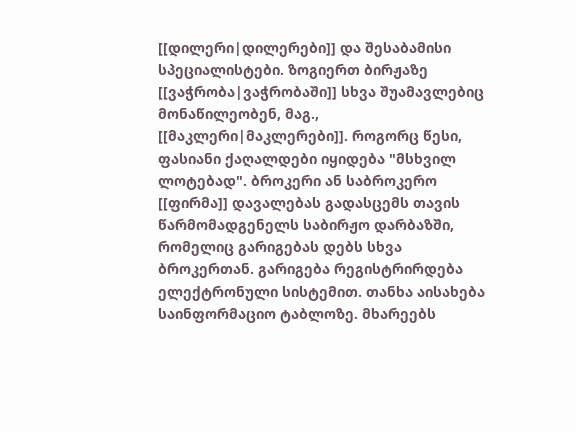[[დილერი|დილერები]] და შესაბამისი სპეციალისტები. ზოგიერთ ბირჟაზე [[ვაჭრობა|ვაჭრობაში]] სხვა შუამავლებიც მონაწილეობენ, მაგ., [[მაკლერი|მაკლერები]]. როგორც წესი, ფასიანი ქაღალდები იყიდება "მსხვილ ლოტებად". ბროკერი ან საბროკერო [[ფირმა]] დავალებას გადასცემს თავის წარმომადგენელს საბირჟო დარბაზში, რომელიც გარიგებას დებს სხვა ბროკერთან. გარიგება რეგისტრირდება ელექტრონული სისტემით. თანხა აისახება საინფორმაციო ტაბლოზე. მხარეებს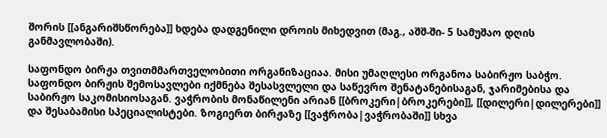შორის [[ანგარიშსწორება]] ხდება დადგენილი დროის მიხედვით (მაგ., აშშ-ში- 5 სამუშაო დღის განმავლობაში).

საფონდო ბირჟა თვითმმართველობითი ორგანიზაციაა. მისი უმაღლესი ორგანოა საბირჟო საბჭო. საფონდო ბირჟის შემოსავლები იქმნება შესასვლელი და საწევრო შენატანებისაგან, ჯარიმებისა და საბირჟო საკომისიოსაგან. ვაჭრობის მონაწილენი არიან [[ბროკერი|ბროკერები]], [[დილერი|დილერები]] და შესაბამისი სპეციალისტები. ზოგიერთ ბირჟაზე [[ვაჭრობა|ვაჭრობაში]] სხვა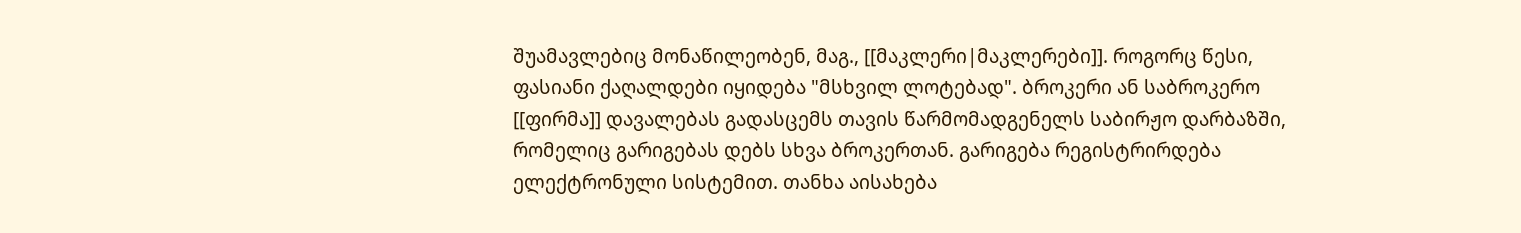შუამავლებიც მონაწილეობენ, მაგ., [[მაკლერი|მაკლერები]]. როგორც წესი, ფასიანი ქაღალდები იყიდება "მსხვილ ლოტებად". ბროკერი ან საბროკერო [[ფირმა]] დავალებას გადასცემს თავის წარმომადგენელს საბირჟო დარბაზში, რომელიც გარიგებას დებს სხვა ბროკერთან. გარიგება რეგისტრირდება ელექტრონული სისტემით. თანხა აისახება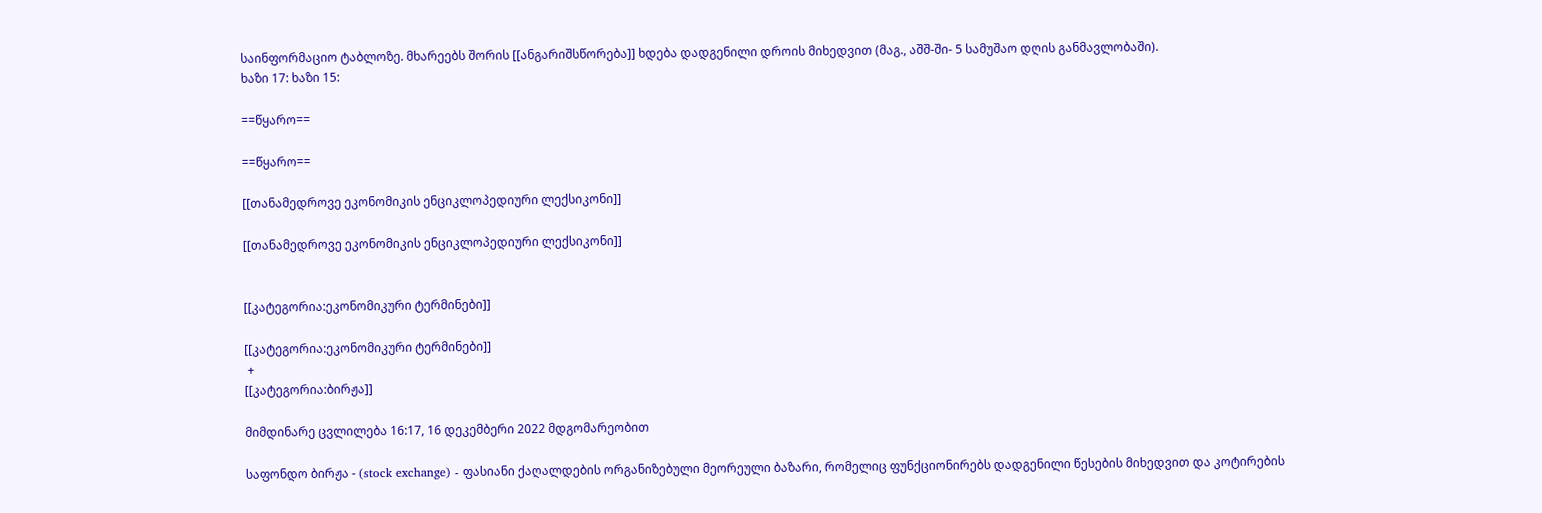საინფორმაციო ტაბლოზე. მხარეებს შორის [[ანგარიშსწორება]] ხდება დადგენილი დროის მიხედვით (მაგ., აშშ-ში- 5 სამუშაო დღის განმავლობაში).
ხაზი 17: ხაზი 15:

==წყარო==

==წყარო==

[[თანამედროვე ეკონომიკის ენციკლოპედიური ლექსიკონი]]

[[თანამედროვე ეკონომიკის ენციკლოპედიური ლექსიკონი]]


[[კატეგორია:ეკონომიკური ტერმინები]]

[[კატეგორია:ეკონომიკური ტერმინები]]
 +
[[კატეგორია:ბირჟა]]

მიმდინარე ცვლილება 16:17, 16 დეკემბერი 2022 მდგომარეობით

საფონდო ბირჟა - (stock exchange) - ფასიანი ქაღალდების ორგანიზებული მეორეული ბაზარი, რომელიც ფუნქციონირებს დადგენილი წესების მიხედვით და კოტირების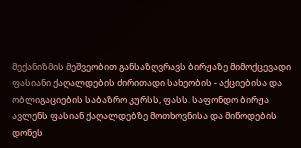მექანიზმის მეშვეობით განსაზღვრავს ბირჟაზე მიმოქცევადი ფასიანი ქაღალდების ძირითადი სახეობის - აქციებისა და ობლიგაციების საბაზრო კურსს, ფასს. საფონდო ბირჟა ავლენს ფასიან ქაღალდებზე მოთხოვნისა და მიწოდების დონეს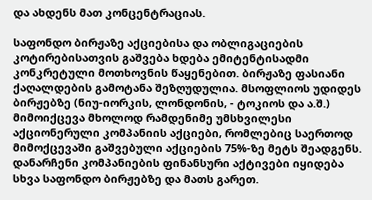და ახდენს მათ კონცენტრაციას.

საფონდო ბირჟაზე აქციებისა და ობლიგაციების კოტირებისათვის გაშვება ხდება ემიტენტისადმი კონკრეტული მოთხოვნის წაყენებით. ბირჟაზე ფასიანი ქაღალდების გამოტანა შეზღუდულია. მსოფლიოს უდიდეს ბირჟებზე (ნიუ-იორკის, ლონდონის, - ტოკიოს და ა.შ.) მიმოიქცევა მხოლოდ რამდენიმე უმსხვილესი აქციონერული კომპანიის აქციები, რომლებიც საერთოდ მიმოქცევაში გაშვებული აქციების 75%-ზე მეტს შეადგენს. დანარჩენი კომპანიების ფინანსური აქტივები იყიდება სხვა საფონდო ბირჟებზე და მათს გარეთ.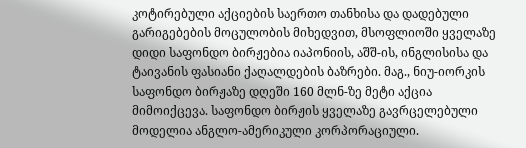კოტირებული აქციების საერთო თანხისა და დადებული გარიგებების მოცულობის მიხედვით, მსოფლიოში ყველაზე დიდი საფონდო ბირჟებია იაპონიის, აშშ-ის, ინგლისისა და ტაივანის ფასიანი ქაღალდების ბაზრები. მაგ., ნიუ-იორკის საფონდო ბირჟაზე დღეში 160 მლნ-ზე მეტი აქცია მიმოიქცევა. საფონდო ბირჟის ყველაზე გავრცელებული მოდელია ანგლო-ამერიკული კორპორაციული.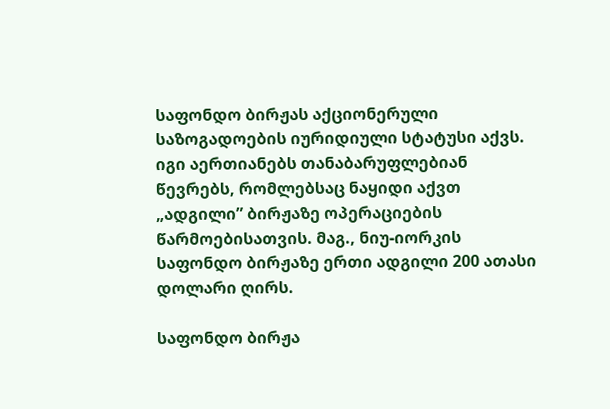საფონდო ბირჟას აქციონერული საზოგადოების იურიდიული სტატუსი აქვს. იგი აერთიანებს თანაბარუფლებიან წევრებს, რომლებსაც ნაყიდი აქვთ „ადგილი” ბირჟაზე ოპერაციების წარმოებისათვის. მაგ., ნიუ-იორკის საფონდო ბირჟაზე ერთი ადგილი 200 ათასი დოლარი ღირს.

საფონდო ბირჟა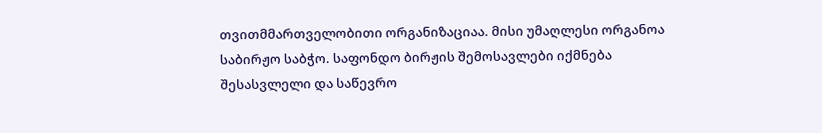თვითმმართველობითი ორგანიზაციაა. მისი უმაღლესი ორგანოა საბირჟო საბჭო. საფონდო ბირჟის შემოსავლები იქმნება შესასვლელი და საწევრო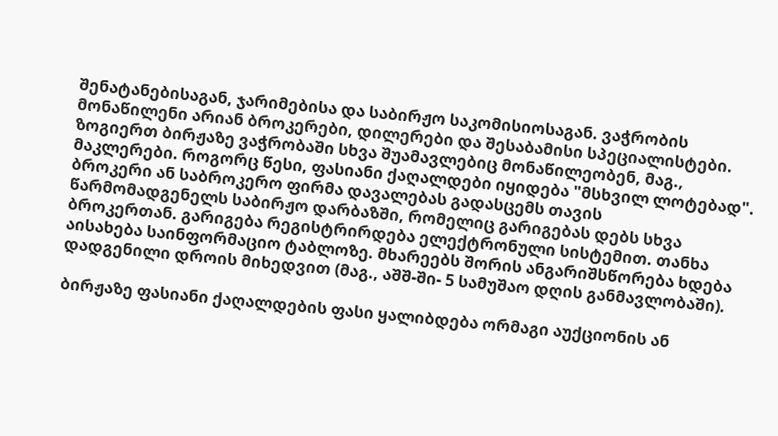შენატანებისაგან, ჯარიმებისა და საბირჟო საკომისიოსაგან. ვაჭრობის მონაწილენი არიან ბროკერები, დილერები და შესაბამისი სპეციალისტები. ზოგიერთ ბირჟაზე ვაჭრობაში სხვა შუამავლებიც მონაწილეობენ, მაგ., მაკლერები. როგორც წესი, ფასიანი ქაღალდები იყიდება "მსხვილ ლოტებად". ბროკერი ან საბროკერო ფირმა დავალებას გადასცემს თავის წარმომადგენელს საბირჟო დარბაზში, რომელიც გარიგებას დებს სხვა ბროკერთან. გარიგება რეგისტრირდება ელექტრონული სისტემით. თანხა აისახება საინფორმაციო ტაბლოზე. მხარეებს შორის ანგარიშსწორება ხდება დადგენილი დროის მიხედვით (მაგ., აშშ-ში- 5 სამუშაო დღის განმავლობაში).

ბირჟაზე ფასიანი ქაღალდების ფასი ყალიბდება ორმაგი აუქციონის ან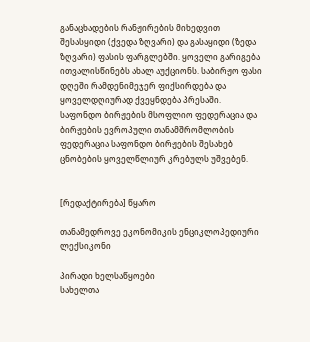განაცხადების რანჟირების მიხედვით შესასყიდი (ქვედა ზღვარი) და გასაყიდი (ზედა ზღვარი) ფასის ფარგლებში. ყოველი გარიგება ითვალისწინებს ახალ აუქციონს. საბირჟო ფასი დღეში რამდენიმეჯერ ფიქსირდება და ყოველდღიურად ქვეყნდება პრესაში. საფონდო ბირჟების მსოფლიო ფედერაცია და ბირჟების ევროპული თანამშრომლობის ფედერაცია საფონდო ბირჟების შესახებ ცნობების ყოველწლიურ კრებულს უშვებენ.


[რედაქტირება] წყარო

თანამედროვე ეკონომიკის ენციკლოპედიური ლექსიკონი

პირადი ხელსაწყოები
სახელთა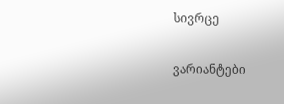სივრცე

ვარიანტები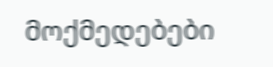მოქმედებები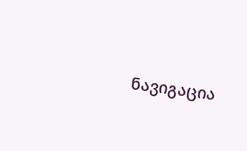ნავიგაცია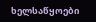ხელსაწყოები